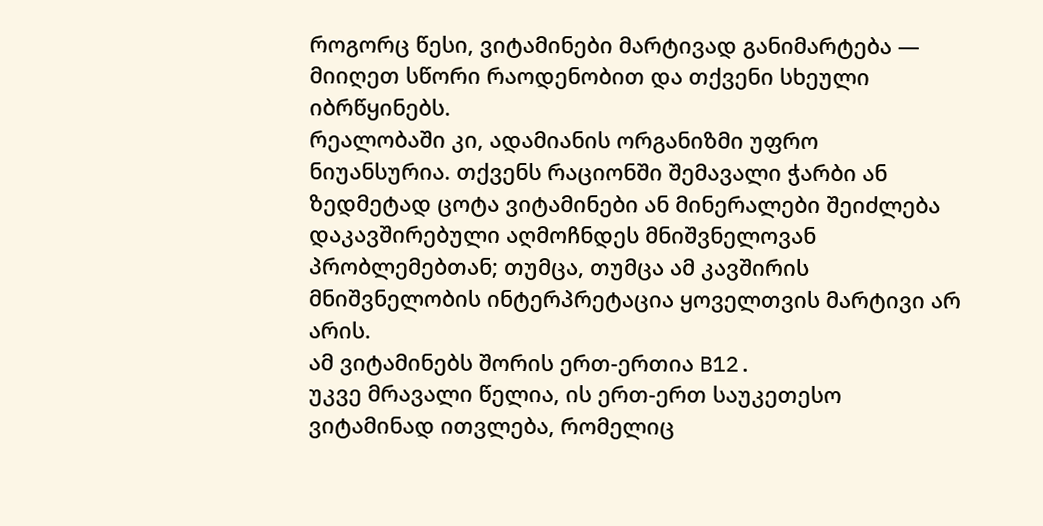როგორც წესი, ვიტამინები მარტივად განიმარტება — მიიღეთ სწორი რაოდენობით და თქვენი სხეული იბრწყინებს.
რეალობაში კი, ადამიანის ორგანიზმი უფრო ნიუანსურია. თქვენს რაციონში შემავალი ჭარბი ან ზედმეტად ცოტა ვიტამინები ან მინერალები შეიძლება დაკავშირებული აღმოჩნდეს მნიშვნელოვან პრობლემებთან; თუმცა, თუმცა ამ კავშირის მნიშვნელობის ინტერპრეტაცია ყოველთვის მარტივი არ არის.
ამ ვიტამინებს შორის ერთ-ერთია B12.
უკვე მრავალი წელია, ის ერთ-ერთ საუკეთესო ვიტამინად ითვლება, რომელიც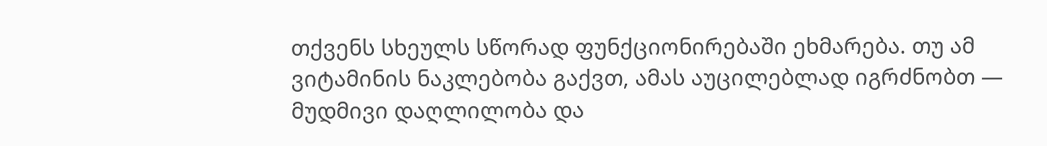თქვენს სხეულს სწორად ფუნქციონირებაში ეხმარება. თუ ამ ვიტამინის ნაკლებობა გაქვთ, ამას აუცილებლად იგრძნობთ — მუდმივი დაღლილობა და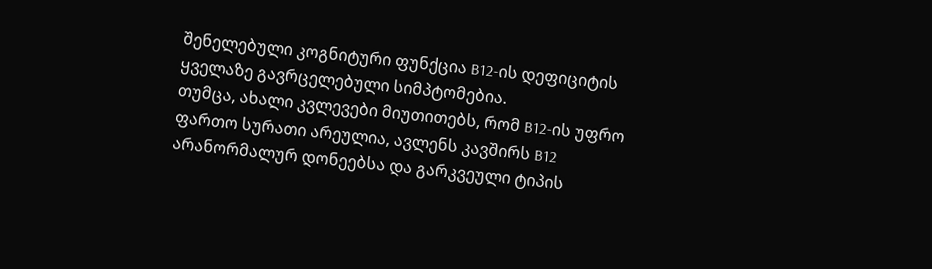შენელებული კოგნიტური ფუნქცია B12-ის დეფიციტის ყველაზე გავრცელებული სიმპტომებია.
თუმცა, ახალი კვლევები მიუთითებს, რომ B12-ის უფრო ფართო სურათი არეულია, ავლენს კავშირს B12 არანორმალურ დონეებსა და გარკვეული ტიპის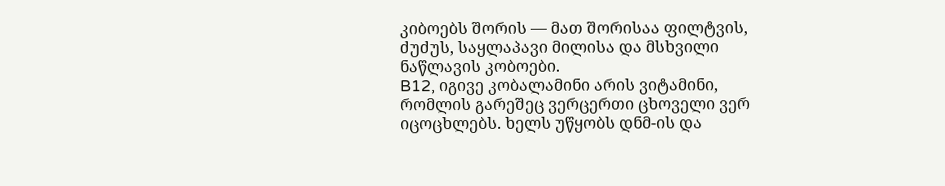კიბოებს შორის — მათ შორისაა ფილტვის, ძუძუს, საყლაპავი მილისა და მსხვილი ნაწლავის კობოები.
B12, იგივე კობალამინი არის ვიტამინი, რომლის გარეშეც ვერცერთი ცხოველი ვერ იცოცხლებს. ხელს უწყობს დნმ-ის და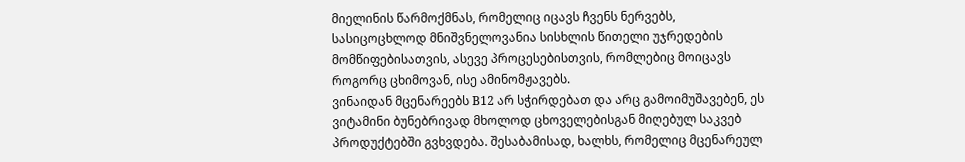მიელინის წარმოქმნას, რომელიც იცავს ჩვენს ნერვებს, სასიცოცხლოდ მნიშვნელოვანია სისხლის წითელი უჯრედების მომწიფებისათვის, ასევე პროცესებისთვის, რომლებიც მოიცავს როგორც ცხიმოვან, ისე ამინომჟავებს.
ვინაიდან მცენარეებს B12 არ სჭირდებათ და არც გამოიმუშავებენ, ეს ვიტამინი ბუნებრივად მხოლოდ ცხოველებისგან მიღებულ საკვებ პროდუქტებში გვხვდება. შესაბამისად, ხალხს, რომელიც მცენარეულ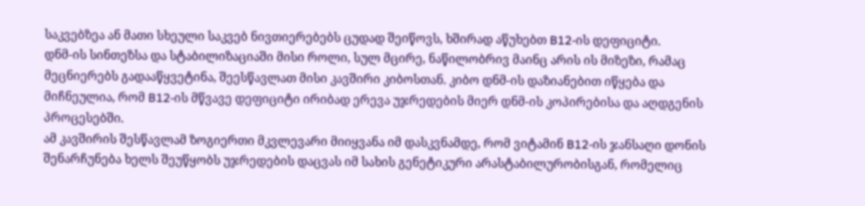საკვებზეა ან მათი სხეული საკვებ ნივთიერებებს ცუდად შეიწოვს, ხშირად აწუხებთ B12-ის დეფიციტი.
დნმ-ის სინთეზსა და სტაბილიზაციაში მისი როლი, სულ მცირე, ნაწილობრივ მაინც არის ის მიზეზი, რამაც მეცნიერებს გადააწყვეტინა, შეესწავლათ მისი კავშირი კიბოსთან. კიბო დნმ-ის დაზიანებით იწყება და მიჩნეულია, რომ B12-ის მწვავე დეფიციტი ირიბად ერევა უჯრედების მიერ დნმ-ის კოპირებისა და აღდგენის პროცესებში.
ამ კავშირის შესწავლამ ზოგიერთი მკვლევარი მიიყვანა იმ დასკვნამდე, რომ ვიტამინ B12-ის ჯანსაღი დონის შენარჩუნება ხელს შეუწყობს უჯრედების დაცვას იმ სახის გენეტიკური არასტაბილურობისგან, რომელიც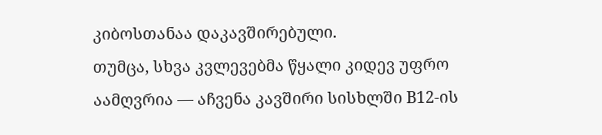კიბოსთანაა დაკავშირებული.
თუმცა, სხვა კვლევებმა წყალი კიდევ უფრო აამღვრია — აჩვენა კავშირი სისხლში B12-ის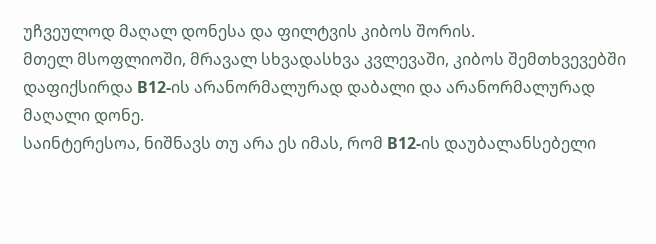უჩვეულოდ მაღალ დონესა და ფილტვის კიბოს შორის.
მთელ მსოფლიოში, მრავალ სხვადასხვა კვლევაში, კიბოს შემთხვევებში დაფიქსირდა B12-ის არანორმალურად დაბალი და არანორმალურად მაღალი დონე.
საინტერესოა, ნიშნავს თუ არა ეს იმას, რომ B12-ის დაუბალანსებელი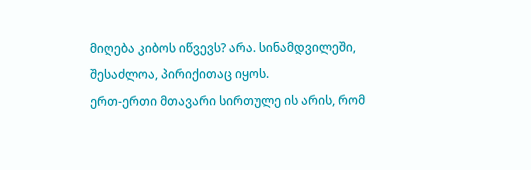მიღება კიბოს იწვევს? არა. სინამდვილეში, შესაძლოა, პირიქითაც იყოს.
ერთ-ერთი მთავარი სირთულე ის არის, რომ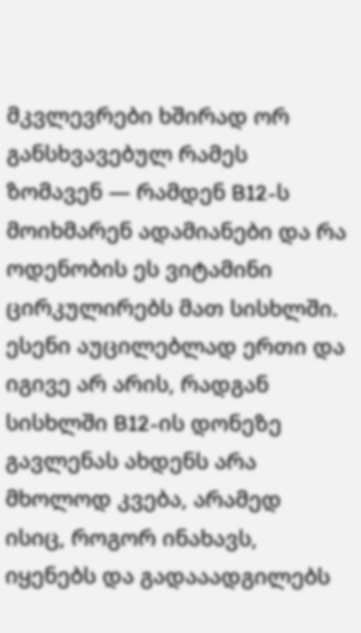მკვლევრები ხშირად ორ განსხვავებულ რამეს ზომავენ — რამდენ B12-ს მოიხმარენ ადამიანები და რა ოდენობის ეს ვიტამინი ცირკულირებს მათ სისხლში.
ესენი აუცილებლად ერთი და იგივე არ არის, რადგან სისხლში B12-ის დონეზე გავლენას ახდენს არა მხოლოდ კვება, არამედ ისიც, როგორ ინახავს, იყენებს და გადააადგილებს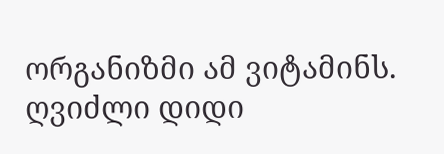ორგანიზმი ამ ვიტამინს.
ღვიძლი დიდი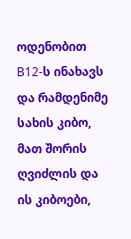ოდენობით B12-ს ინახავს და რამდენიმე სახის კიბო, მათ შორის ღვიძლის და ის კიბოები,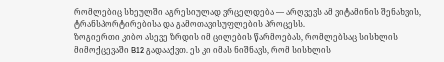რომლებიც სხეულში აგრესიულად ვრცელდება — არღვევს ამ ვიტამინის შენახვის, ტრანსპორტირებისა და გამოთავისუფლების პროცესს.
ზოგიერთი კიბო ასევე ზრდის იმ ცილების წარმოებას, რომლებსაც სისხლის მიმოქცევაში B12 გადააქვთ. ეს კი იმას ნიშნავს, რომ სისხლის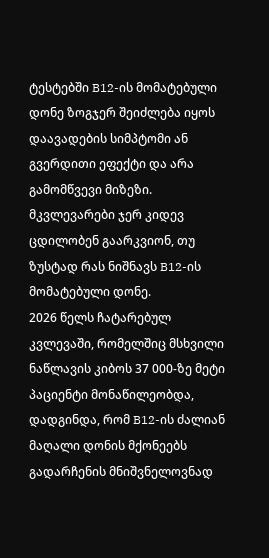ტესტებში B12-ის მომატებული დონე ზოგჯერ შეიძლება იყოს დაავადების სიმპტომი ან გვერდითი ეფექტი და არა გამომწვევი მიზეზი.
მკვლევარები ჯერ კიდევ ცდილობენ გაარკვიონ, თუ ზუსტად რას ნიშნავს B12-ის მომატებული დონე.
2026 წელს ჩატარებულ კვლევაში, რომელშიც მსხვილი ნაწლავის კიბოს 37 000-ზე მეტი პაციენტი მონაწილეობდა, დადგინდა, რომ B12-ის ძალიან მაღალი დონის მქონეებს გადარჩენის მნიშვნელოვნად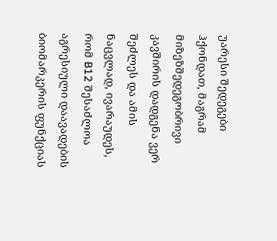უარესი შედეგები ჰქონდათ, მაგრამ მიზეზშედეგობრივი კავშირის დადგენა ვერ შეძლეს და ამის ნაცვლად, ივარაუდეს, რომ B12 შესაძლოა აგრესიული დაავადების ბიომარკერის ფუნქციას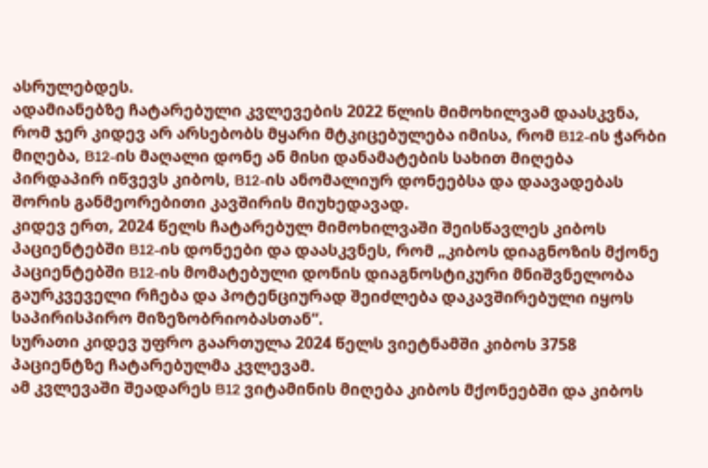ასრულებდეს.
ადამიანებზე ჩატარებული კვლევების 2022 წლის მიმოხილვამ დაასკვნა, რომ ჯერ კიდევ არ არსებობს მყარი მტკიცებულება იმისა, რომ B12-ის ჭარბი მიღება, B12-ის მაღალი დონე ან მისი დანამატების სახით მიღება პირდაპირ იწვევს კიბოს, B12-ის ანომალიურ დონეებსა და დაავადებას შორის განმეორებითი კავშირის მიუხედავად.
კიდევ ერთ, 2024 წელს ჩატარებულ მიმოხილვაში შეისწავლეს კიბოს პაციენტებში B12-ის დონეები და დაასკვნეს, რომ „კიბოს დიაგნოზის მქონე პაციენტებში B12-ის მომატებული დონის დიაგნოსტიკური მნიშვნელობა გაურკვეველი რჩება და პოტენციურად შეიძლება დაკავშირებული იყოს საპირისპირო მიზეზობრიობასთან“.
სურათი კიდევ უფრო გაართულა 2024 წელს ვიეტნამში კიბოს 3758 პაციენტზე ჩატარებულმა კვლევამ.
ამ კვლევაში შეადარეს B12 ვიტამინის მიღება კიბოს მქონეებში და კიბოს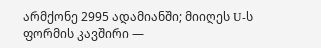არმქონე 2995 ადამიანში; მიიღეს U-ს ფორმის კავშირი —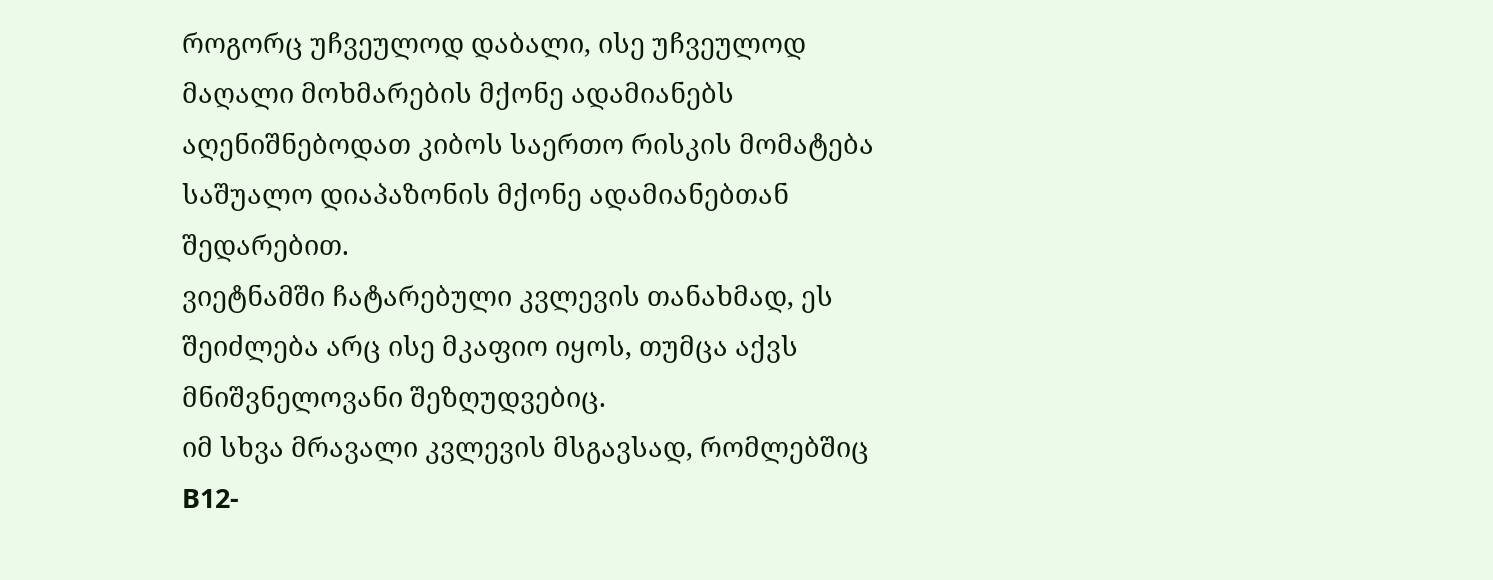როგორც უჩვეულოდ დაბალი, ისე უჩვეულოდ მაღალი მოხმარების მქონე ადამიანებს აღენიშნებოდათ კიბოს საერთო რისკის მომატება საშუალო დიაპაზონის მქონე ადამიანებთან შედარებით.
ვიეტნამში ჩატარებული კვლევის თანახმად, ეს შეიძლება არც ისე მკაფიო იყოს, თუმცა აქვს მნიშვნელოვანი შეზღუდვებიც.
იმ სხვა მრავალი კვლევის მსგავსად, რომლებშიც B12-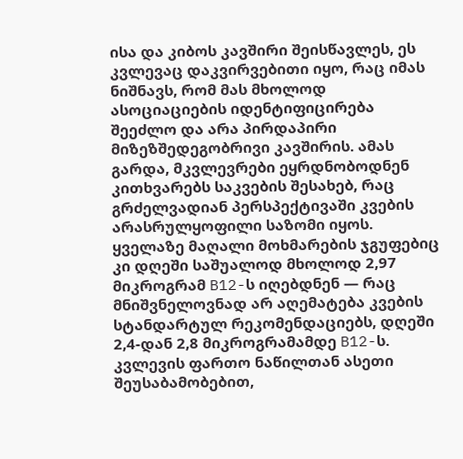ისა და კიბოს კავშირი შეისწავლეს, ეს კვლევაც დაკვირვებითი იყო, რაც იმას ნიშნავს, რომ მას მხოლოდ ასოციაციების იდენტიფიცირება შეეძლო და არა პირდაპირი მიზეზშედეგობრივი კავშირის. ამას გარდა, მკვლევრები ეყრდნობოდნენ კითხვარებს საკვების შესახებ, რაც გრძელვადიან პერსპექტივაში კვების არასრულყოფილი საზომი იყოს.
ყველაზე მაღალი მოხმარების ჯგუფებიც კი დღეში საშუალოდ მხოლოდ 2,97 მიკროგრამ B12-ს იღებდნენ — რაც მნიშვნელოვნად არ აღემატება კვების სტანდარტულ რეკომენდაციებს, დღეში 2,4-დან 2,8 მიკროგრამამდე B12-ს.
კვლევის ფართო ნაწილთან ასეთი შეუსაბამობებით,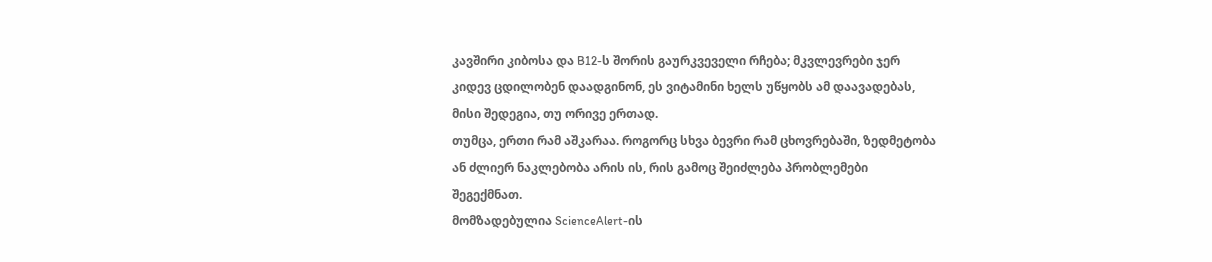კავშირი კიბოსა და B12-ს შორის გაურკვეველი რჩება; მკვლევრები ჯერ კიდევ ცდილობენ დაადგინონ, ეს ვიტამინი ხელს უწყობს ამ დაავადებას, მისი შედეგია, თუ ორივე ერთად.
თუმცა, ერთი რამ აშკარაა. როგორც სხვა ბევრი რამ ცხოვრებაში, ზედმეტობა ან ძლიერ ნაკლებობა არის ის, რის გამოც შეიძლება პრობლემები შეგექმნათ.
მომზადებულია ScienceAlert-ის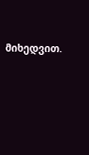მიხედვით.